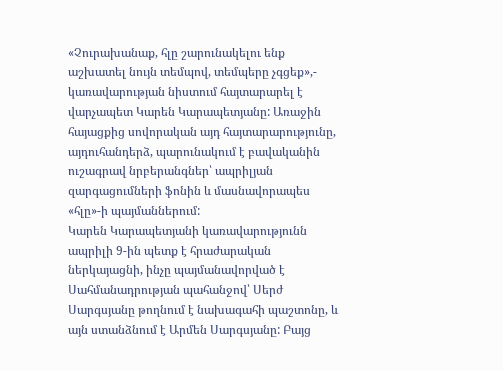«Չուրախանաք, հլը շարունակելու ենք աշխատել նույն տեմպով, տեմպերը չգցեք»,- կառավարության նիստում հայտարարել է վարչապետ Կարեն Կարապետյանը: Առաջին հայացքից սովորական այդ հայտարարությունը, այդուհանդերձ, պարունակում է բավականին ուշագրավ նրբերանգներ՝ ապրիլյան զարգացումների ֆոնին և մասնավորապես «հլը»-ի պայմաններում:
Կարեն Կարապետյանի կառավարությունն ապրիլի 9-ին պետք է հրաժարական ներկայացնի, ինչը պայմանավորված է Սահմանադրության պահանջով՝ Սերժ Սարգսյանը թողնում է նախագահի պաշտոնը, և այն ստանձնում է Արմեն Սարգսյանը: Բայց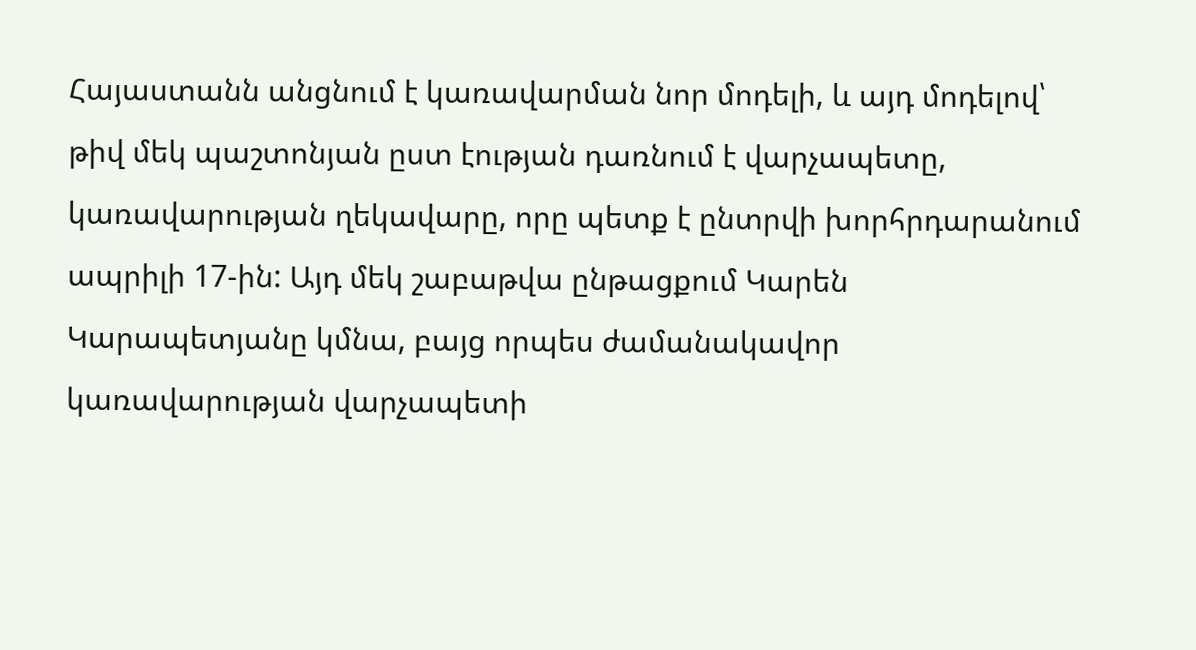Հայաստանն անցնում է կառավարման նոր մոդելի, և այդ մոդելով՝ թիվ մեկ պաշտոնյան ըստ էության դառնում է վարչապետը, կառավարության ղեկավարը, որը պետք է ընտրվի խորհրդարանում ապրիլի 17-ին: Այդ մեկ շաբաթվա ընթացքում Կարեն Կարապետյանը կմնա, բայց որպես ժամանակավոր կառավարության վարչապետի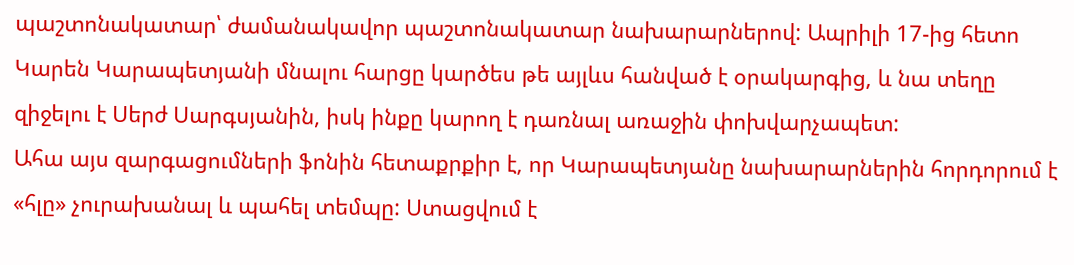պաշտոնակատար՝ ժամանակավոր պաշտոնակատար նախարարներով: Ապրիլի 17-ից հետո Կարեն Կարապետյանի մնալու հարցը կարծես թե այլևս հանված է օրակարգից, և նա տեղը զիջելու է Սերժ Սարգսյանին, իսկ ինքը կարող է դառնալ առաջին փոխվարչապետ:
Ահա այս զարգացումների ֆոնին հետաքրքիր է, որ Կարապետյանը նախարարներին հորդորում է «հլը» չուրախանալ և պահել տեմպը: Ստացվում է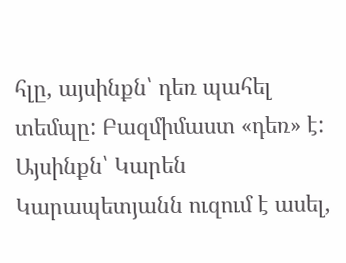հլը, այսինքն՝ դեռ պահել տեմպը: Բազմիմաստ «դեռ» է: Այսինքն՝ Կարեն Կարապետյանն ուզում է ասել,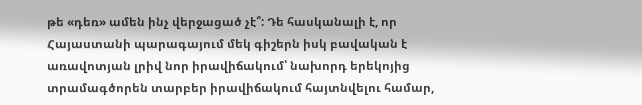թե «դեռ» ամեն ինչ վերջացած չէ՞: Դե հասկանալի է, որ Հայաստանի պարագայում մեկ գիշերն իսկ բավական է առավոտյան լրիվ նոր իրավիճակում՝ նախորդ երեկոյից տրամագծորեն տարբեր իրավիճակում հայտնվելու համար,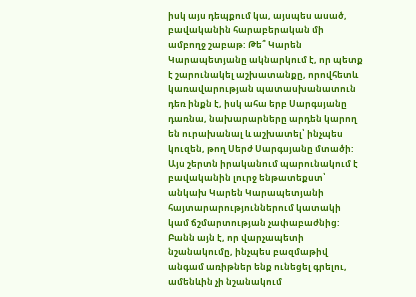իսկ այս դեպքում կա, այսպես ասած, բավականին հարաբերական մի ամբողջ շաբաթ: Թե՞ Կարեն Կարապետյանը ակնարկում է, որ պետք է շարունակել աշխատանքը, որովհետև կառավարության պատասխանատուն դեռ ինքն է, իսկ ահա երբ Սարգսյանը դառնա, նախարարները արդեն կարող են ուրախանալ և աշխատել՝ ինչպես կուզեն, թող Սերժ Սարգսյանը մտածի: Այս շերտն իրականում պարունակում է բավականին լուրջ ենթատեքստ՝ անկախ Կարեն Կարապետյանի հայտարարություններում կատակի կամ ճշմարտության չափաբաժնից:
Բանն այն է, որ վարչապետի նշանակումը, ինչպես բազմաթիվ անգամ առիթներ ենք ունեցել գրելու, ամենևին չի նշանակում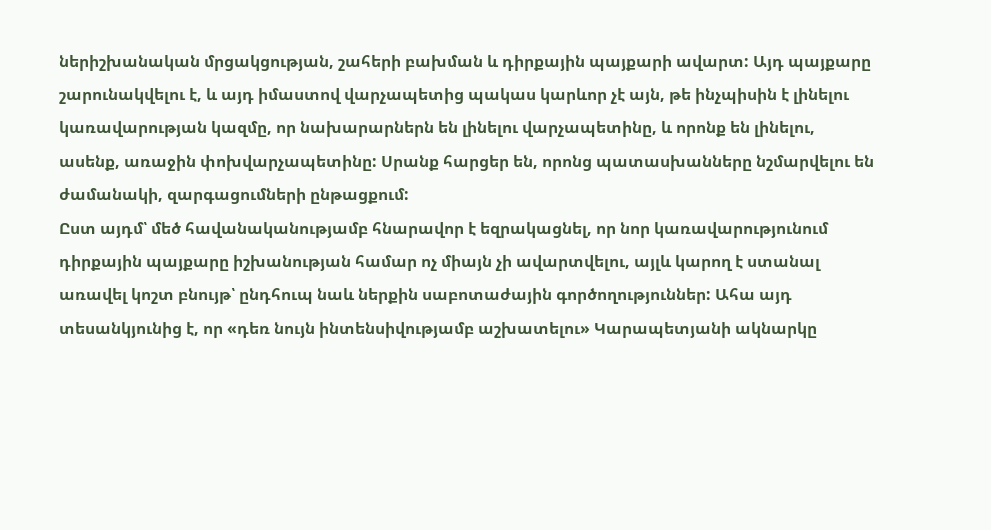ներիշխանական մրցակցության, շահերի բախման և դիրքային պայքարի ավարտ: Այդ պայքարը շարունակվելու է, և այդ իմաստով վարչապետից պակաս կարևոր չէ այն, թե ինչպիսին է լինելու կառավարության կազմը, որ նախարարներն են լինելու վարչապետինը, և որոնք են լինելու, ասենք, առաջին փոխվարչապետինը: Սրանք հարցեր են, որոնց պատասխանները նշմարվելու են ժամանակի, զարգացումների ընթացքում:
Ըստ այդմ՝ մեծ հավանականությամբ հնարավոր է եզրակացնել, որ նոր կառավարությունում դիրքային պայքարը իշխանության համար ոչ միայն չի ավարտվելու, այլև կարող է ստանալ առավել կոշտ բնույթ՝ ընդհուպ նաև ներքին սաբոտաժային գործողություններ: Ահա այդ տեսանկյունից է, որ «դեռ նույն ինտենսիվությամբ աշխատելու» Կարապետյանի ակնարկը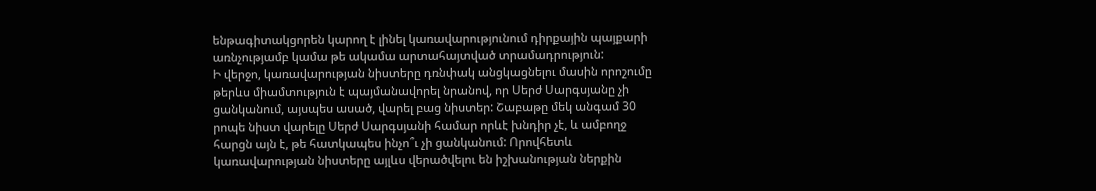ենթագիտակցորեն կարող է լինել կառավարությունում դիրքային պայքարի առնչությամբ կամա թե ակամա արտահայտված տրամադրություն:
Ի վերջո, կառավարության նիստերը դռնփակ անցկացնելու մասին որոշումը թերևս միամտություն է պայմանավորել նրանով, որ Սերժ Սարգսյանը չի ցանկանում, այսպես ասած, վարել բաց նիստեր: Շաբաթը մեկ անգամ 30 րոպե նիստ վարելը Սերժ Սարգսյանի համար որևէ խնդիր չէ, և ամբողջ հարցն այն է, թե հատկապես ինչո՞ւ չի ցանկանում: Որովհետև կառավարության նիստերը այլևս վերածվելու են իշխանության ներքին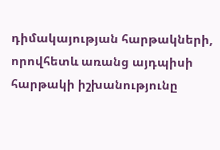դիմակայության հարթակների, որովհետև առանց այդպիսի հարթակի իշխանությունը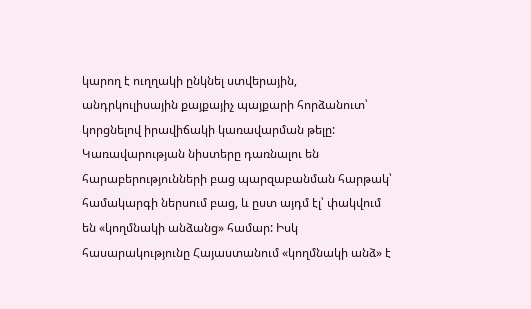կարող է ուղղակի ընկնել ստվերային, անդրկուլիսային քայքայիչ պայքարի հորձանուտ՝ կորցնելով իրավիճակի կառավարման թելը:
Կառավարության նիստերը դառնալու են հարաբերությունների բաց պարզաբանման հարթակ՝ համակարգի ներսում բաց, և ըստ այդմ էլ՝ փակվում են «կողմնակի անձանց» համար: Իսկ հասարակությունը Հայաստանում «կողմնակի անձ» է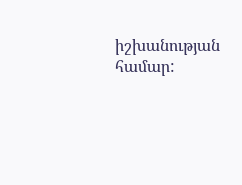իշխանության համար: